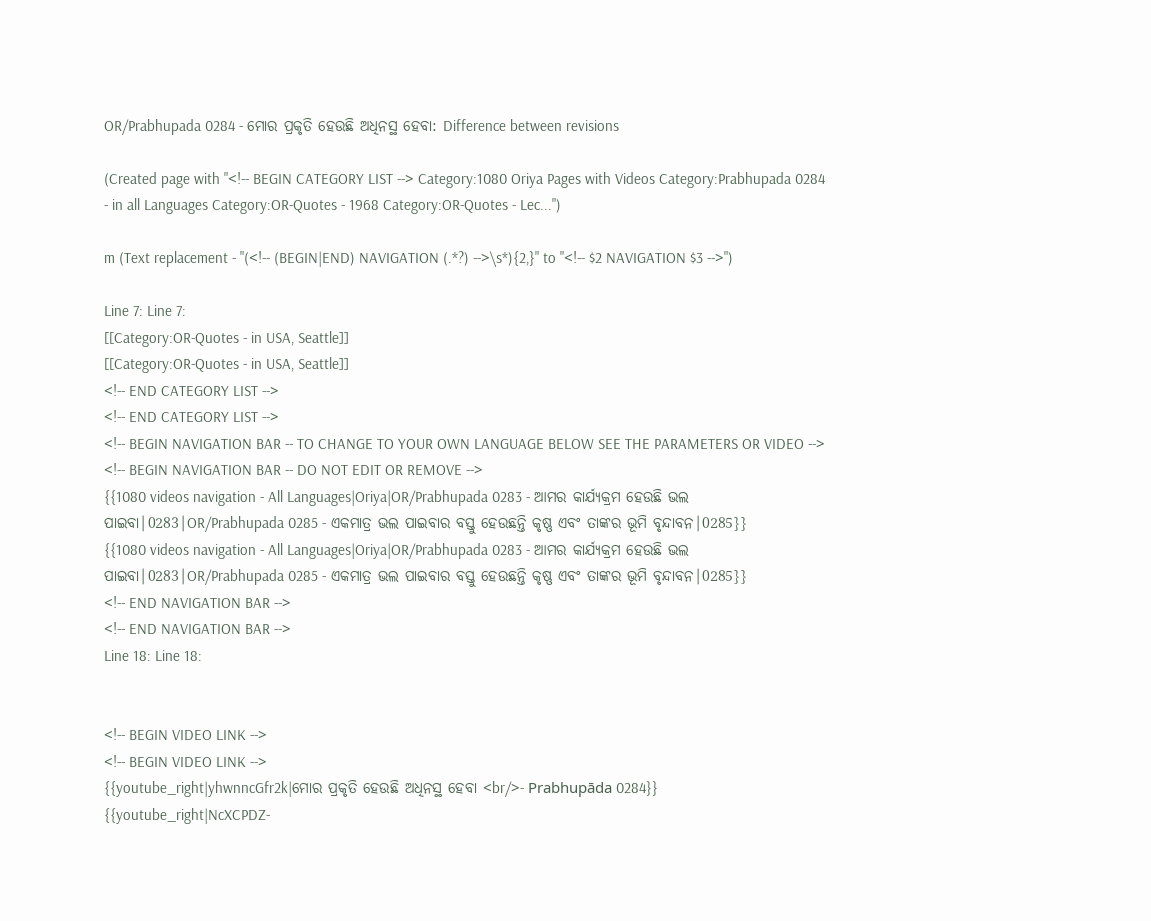OR/Prabhupada 0284 - ମୋର ପ୍ରକୃତି ହେଉଛି ଅଧିନସ୍ଥ ହେବା: Difference between revisions

(Created page with "<!-- BEGIN CATEGORY LIST --> Category:1080 Oriya Pages with Videos Category:Prabhupada 0284 - in all Languages Category:OR-Quotes - 1968 Category:OR-Quotes - Lec...")

m (Text replacement - "(<!-- (BEGIN|END) NAVIGATION (.*?) -->\s*){2,}" to "<!-- $2 NAVIGATION $3 -->")

Line 7: Line 7:
[[Category:OR-Quotes - in USA, Seattle]]
[[Category:OR-Quotes - in USA, Seattle]]
<!-- END CATEGORY LIST -->
<!-- END CATEGORY LIST -->
<!-- BEGIN NAVIGATION BAR -- TO CHANGE TO YOUR OWN LANGUAGE BELOW SEE THE PARAMETERS OR VIDEO -->
<!-- BEGIN NAVIGATION BAR -- DO NOT EDIT OR REMOVE -->
{{1080 videos navigation - All Languages|Oriya|OR/Prabhupada 0283 - ଆମର କାର୍ଯ୍ୟକ୍ରମ ହେଉଛି ଭଲ ପାଇବା|0283|OR/Prabhupada 0285 - ଏକମାତ୍ର ଭଲ ପାଇବାର ବସ୍ତୁ ହେଉଛନ୍ତି କୃଷ୍ଣ ଏବଂ ତାଙ୍କର ଭୂମି ବୃନ୍ଦାବନ|0285}}
{{1080 videos navigation - All Languages|Oriya|OR/Prabhupada 0283 - ଆମର କାର୍ଯ୍ୟକ୍ରମ ହେଉଛି ଭଲ ପାଇବା|0283|OR/Prabhupada 0285 - ଏକମାତ୍ର ଭଲ ପାଇବାର ବସ୍ତୁ ହେଉଛନ୍ତି କୃଷ୍ଣ ଏବଂ ତାଙ୍କର ଭୂମି ବୃନ୍ଦାବନ|0285}}
<!-- END NAVIGATION BAR -->
<!-- END NAVIGATION BAR -->
Line 18: Line 18:


<!-- BEGIN VIDEO LINK -->
<!-- BEGIN VIDEO LINK -->
{{youtube_right|yhwnncGfr2k|ମୋର ପ୍ରକୃତି ହେଉଛି ଅଧିନସ୍ଥ ହେବା <br/>- Prabhupāda 0284}}
{{youtube_right|NcXCPDZ-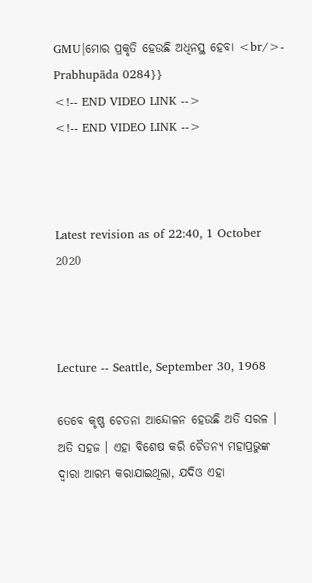GMU|ମୋର ପ୍ରକୃତି ହେଉଛି ଅଧିନସ୍ଥ ହେବା <br/>- Prabhupāda 0284}}
<!-- END VIDEO LINK -->
<!-- END VIDEO LINK -->



Latest revision as of 22:40, 1 October 2020



Lecture -- Seattle, September 30, 1968

ତେବେ କୃଷ୍ଣ ଚେତନା ଆନ୍ଦୋଳନ ହେଉଛି ଅତି ସରଳ । ଅତି ସହଜ । ଏହା ବିଶେଷ କରି ଚୈତନ୍ୟ ମହାପ୍ରଭୁଙ୍କ ଦ୍ଵାରା ଆରମ୍ଭ କରାଯାଇଥିଲା, ଯଦିଓ ଏହା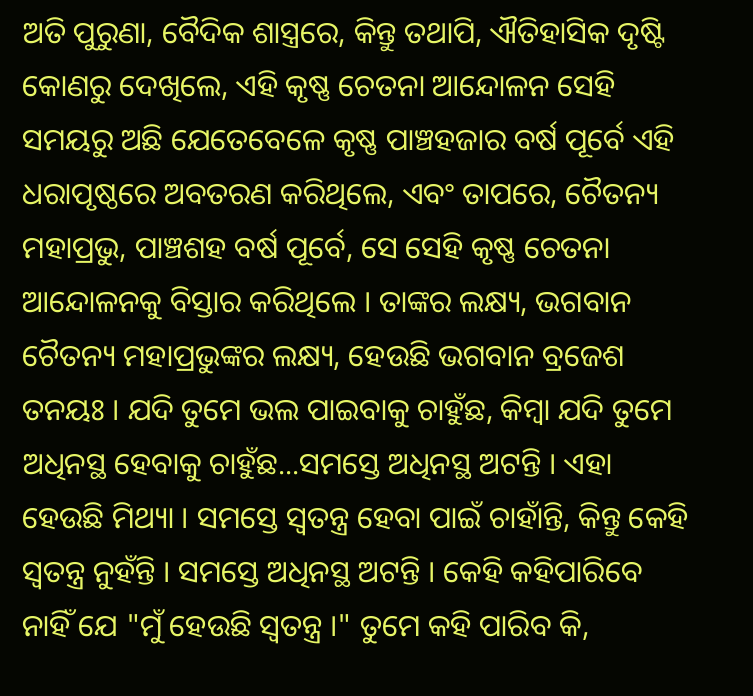ଅତି ପୁରୁଣା, ବୈଦିକ ଶାସ୍ତ୍ରରେ, କିନ୍ତୁ ତଥାପି, ଐତିହାସିକ ଦୃଷ୍ଟି କୋଣରୁ ଦେଖିଲେ, ଏହି କୃଷ୍ଣ ଚେତନା ଆନ୍ଦୋଳନ ସେହି ସମୟରୁ ଅଛି ଯେତେବେଳେ କୃଷ୍ଣ ପାଞ୍ଚହଜାର ବର୍ଷ ପୂର୍ବେ ଏହି ଧରାପୃଷ୍ଠରେ ଅବତରଣ କରିଥିଲେ, ଏବଂ ତାପରେ, ଚୈତନ୍ୟ ମହାପ୍ରଭୁ, ପାଞ୍ଚଶହ ବର୍ଷ ପୂର୍ବେ, ସେ ସେହି କୃଷ୍ଣ ଚେତନା ଆନ୍ଦୋଳନକୁ ବିସ୍ତାର କରିଥିଲେ । ତାଙ୍କର ଲକ୍ଷ୍ୟ, ଭଗବାନ ଚୈତନ୍ୟ ମହାପ୍ରଭୁଙ୍କର ଲକ୍ଷ୍ୟ, ହେଉଛି ଭଗବାନ ବ୍ରଜେଶ ତନୟଃ । ଯଦି ତୁମେ ଭଲ ପାଇବାକୁ ଚାହୁଁଛ, କିମ୍ଵା ଯଦି ତୁମେ ଅଧିନସ୍ଥ ହେବାକୁ ଚାହୁଁଛ...ସମସ୍ତେ ଅଧିନସ୍ଥ ଅଟନ୍ତି । ଏହା ହେଉଛି ମିଥ୍ୟା । ସମସ୍ତେ ସ୍ଵତନ୍ତ୍ର ହେବା ପାଇଁ ଚାହାଁନ୍ତି, କିନ୍ତୁ କେହି ସ୍ଵତନ୍ତ୍ର ନୁହଁନ୍ତି । ସମସ୍ତେ ଅଧିନସ୍ଥ ଅଟନ୍ତି । କେହି କହିପାରିବେ ନାହିଁ ଯେ "ମୁଁ ହେଉଛି ସ୍ଵତନ୍ତ୍ର ।" ତୁମେ କହି ପାରିବ କି,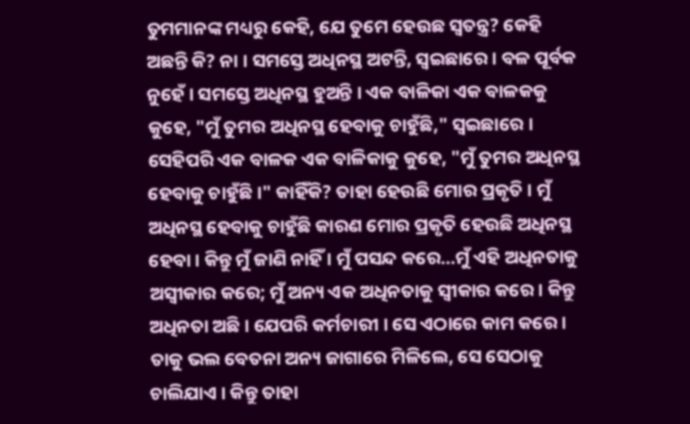ତୁମମାନଙ୍କ ମଧ୍ୟରୁ କେହି, ଯେ ତୁମେ ହେଉଛ ସ୍ଵତନ୍ତ୍ର? କେହି ଅଛନ୍ତି କି? ନା । ସମସ୍ତେ ଅଧିନସ୍ଥ ଅଟନ୍ତି, ସ୍ଵଇଛାରେ । ବଳ ପୂର୍ବକ ନୁହେଁ । ସମସ୍ତେ ଅଧିନସ୍ଥ ହୁଅନ୍ତି । ଏକ ବାଳିକା ଏକ ବାଳକକୁ କୁହେ, "ମୁଁ ତୁମର ଅଧିନସ୍ଥ ହେବାକୁ ଚାହୁଁଛି," ସ୍ଵଇଛାରେ । ସେହିପରି ଏକ ବାଳକ ଏକ ବାଳିକାକୁ କୁହେ, "ମୁଁ ତୁମର ଅଧିନସ୍ଥ ହେବାକୁ ଚାହୁଁଛି ।" କାହିଁକି? ତାହା ହେଉଛି ମୋର ପ୍ରକୃତି । ମୁଁ ଅଧିନସ୍ଥ ହେବାକୁ ଚାହୁଁଛି କାରଣ ମୋର ପ୍ରକୃତି ହେଉଛି ଅଧିନସ୍ଥ ହେବା । କିନ୍ତୁ ମୁଁ ଜାଣି ନାହିଁ । ମୁଁ ପସନ୍ଦ କରେ...ମୁଁ ଏହି ଅଧିନତାକୁ ଅସ୍ଵୀକାର କରେ; ମୁଁ ଅନ୍ୟ ଏକ ଅଧିନତାକୁ ସ୍ଵୀକାର କରେ । କିନ୍ତୁ ଅଧିନତା ଅଛି । ଯେପରି କର୍ମଚାରୀ । ସେ ଏଠାରେ କାମ କରେ । ତାକୁ ଭଲ ବେତନା ଅନ୍ୟ ଜାଗାରେ ମିଳିଲେ, ସେ ସେଠାକୁ ଚାଲିଯାଏ । କିନ୍ତୁ ତାହା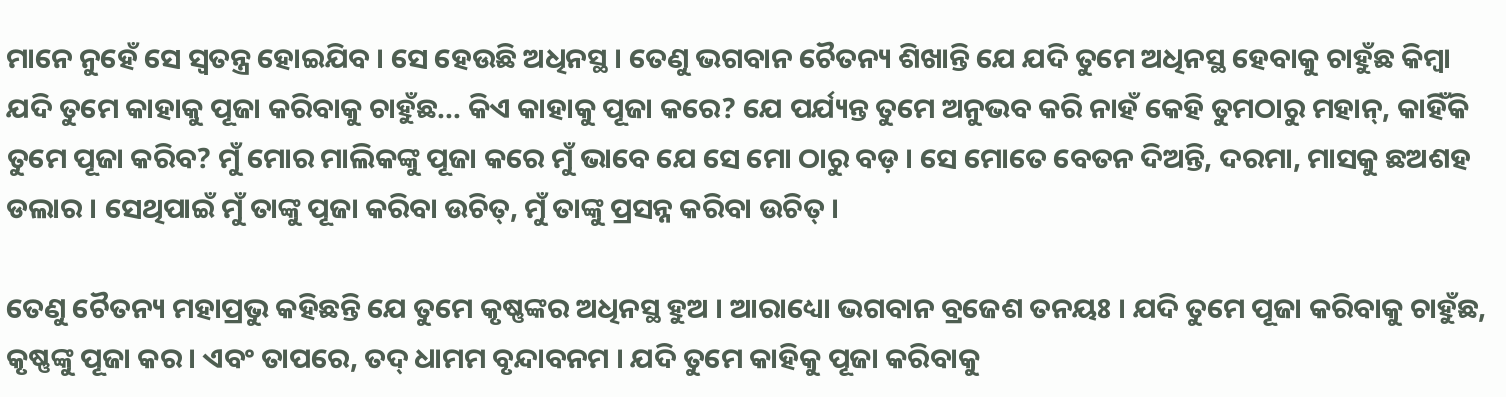ମାନେ ନୁହେଁ ସେ ସ୍ଵତନ୍ତ୍ର ହୋଇଯିବ । ସେ ହେଉଛି ଅଧିନସ୍ଥ । ତେଣୁ ଭଗବାନ ଚୈତନ୍ୟ ଶିଖାନ୍ତି ଯେ ଯଦି ତୁମେ ଅଧିନସ୍ଥ ହେବାକୁ ଚାହୁଁଛ କିମ୍ଵା ଯଦି ତୁମେ କାହାକୁ ପୂଜା କରିବାକୁ ଚାହୁଁଛ... କିଏ କାହାକୁ ପୂଜା କରେ? ଯେ ପର୍ଯ୍ୟନ୍ତ ତୁମେ ଅନୁଭବ କରି ନାହଁ କେହି ତୁମଠାରୁ ମହାନ୍, କାହିଁକି ତୁମେ ପୂଜା କରିବ? ମୁଁ ମୋର ମାଲିକଙ୍କୁ ପୂଜା କରେ ମୁଁ ଭାବେ ଯେ ସେ ମୋ ଠାରୁ ବଡ଼ । ସେ ମୋତେ ବେତନ ଦିଅନ୍ତି, ଦରମା, ମାସକୁ ଛଅଶହ ଡଲାର । ସେଥିପାଇଁ ମୁଁ ତାଙ୍କୁ ପୂଜା କରିବା ଉଚିତ୍, ମୁଁ ତାଙ୍କୁ ପ୍ରସନ୍ନ କରିବା ଉଚିତ୍ ।

ତେଣୁ ଚୈତନ୍ୟ ମହାପ୍ରଭୁ କହିଛନ୍ତି ଯେ ତୁମେ କୃଷ୍ଣଙ୍କର ଅଧିନସ୍ଥ ହୁଅ । ଆରାଧ୍ୟୋ ଭଗବାନ ବ୍ରଜେଶ ତନୟଃ । ଯଦି ତୁମେ ପୂଜା କରିବାକୁ ଚାହୁଁଛ, କୃଷ୍ଣଙ୍କୁ ପୂଜା କର । ଏବଂ ତାପରେ, ତଦ୍ ଧାମମ ବୃନ୍ଦାବନମ । ଯଦି ତୁମେ କାହିକୁ ପୂଜା କରିବାକୁ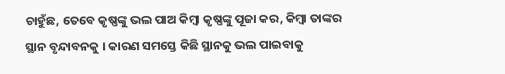ଚାହୁଁଛ, ତେବେ କୃଷ୍ଣଙ୍କୁ ଭଲ ପାଅ କିମ୍ଵା କୃଷ୍ଣଙ୍କୁ ପୂଜା କର, କିମ୍ଵା ତାଙ୍କର ସ୍ଥାନ ବୃନ୍ଦାବନକୁ । କାରଣ ସମସ୍ତେ କିଛି ସ୍ଥାନକୁ ଭଲ ପାଇବାକୁ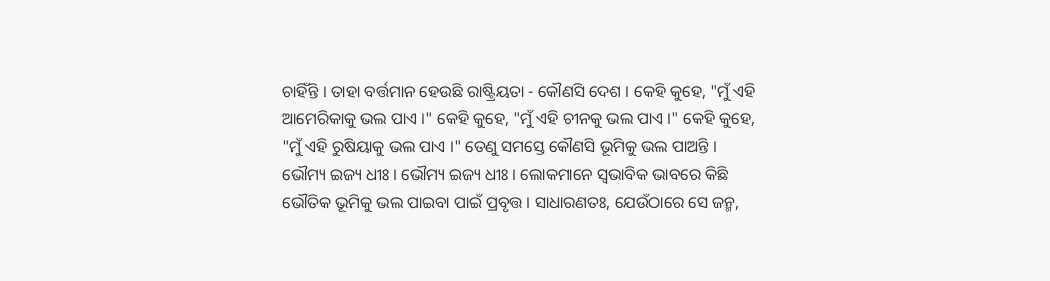ଚାହିଁନ୍ତି । ତାହା ବର୍ତ୍ତମାନ ହେଉଛି ରାଷ୍ଟ୍ରିୟତା - କୌଣସି ଦେଶ । କେହି କୁହେ, "ମୁଁ ଏହି ଆମେରିକାକୁ ଭଲ ପାଏ ।" କେହି କୁହେ, "ମୁଁ ଏହି ଚୀନକୁ ଭଲ ପାଏ ।" କେହି କୁହେ, "ମୁଁ ଏହି ରୁଷିୟାକୁ ଭଲ ପାଏ ।" ତେଣୁ ସମସ୍ତେ କୌଣସି ଭୂମିକୁ ଭଲ ପାଅନ୍ତି । ଭୌମ୍ୟ ଇଜ୍ୟ ଧୀଃ । ଭୌମ୍ୟ ଇଜ୍ୟ ଧୀଃ । ଲୋକମାନେ ସ୍ଵଭାବିକ ଭାବରେ କିଛି ଭୌତିକ ଭୂମିକୁ ଭଲ ପାଇବା ପାଇଁ ପ୍ରବୃତ୍ତ । ସାଧାରଣତଃ, ଯେଉଁଠାରେ ସେ ଜନ୍ମ,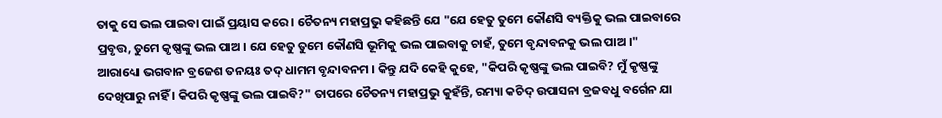ତାକୁ ସେ ଭଲ ପାଇବା ପାଇଁ ପ୍ରୟାସ କରେ । ଚୈତନ୍ୟ ମହାପ୍ରଭୁ କହିଛନ୍ତି ଯେ "ଯେ ହେତୁ ତୁମେ କୌଣସି ବ୍ୟକ୍ତିକୁ ଭଲ ପାଇବାରେ ପ୍ରବୃତ୍ତ, ତୁମେ କୃଷ୍ଣଙ୍କୁ ଭଲ ପାଅ । ଯେ ହେତୁ ତୁମେ କୌଣସି ଭୂମିକୁ ଭଲ ପାଇବାକୁ ଚାହଁ, ତୁମେ ବୃନ୍ଦାବନକୁ ଭଲ ପାଅ ।" ଆରାଧ୍ୟୋ ଭଗବାନ ବ୍ରଜେଶ ତନୟଃ ତଦ୍ ଧାମମ ବୃନ୍ଦାବନମ । କିନ୍ତୁ ଯଦି କେହି କୁହେ, "କିପରି କୃଷ୍ଣଙ୍କୁ ଭଲ ପାଇବି? ମୁଁ କୃଷ୍ଣଙ୍କୁ ଦେଖିପାରୁ ନାହିଁ । କିପରି କୃଷ୍ଣଙ୍କୁ ଭଲ ପାଇବି?" ତାପରେ ଚୈତନ୍ୟ ମହାପ୍ରଭୁ କୁହଁନ୍ତି, ରମ୍ୟା କଚିଦ୍ ଉପାସନା ବ୍ରଜବଧୁ ବର୍ଗେନ ଯା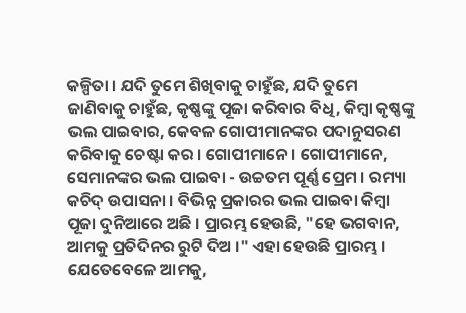କଳ୍ପିତା । ଯଦି ତୁମେ ଶିଖିବାକୁ ଚାହୁଁଛ, ଯଦି ତୁମେ ଜାଣିବାକୁ ଚାହୁଁଛ, କୃଷ୍ଣଙ୍କୁ ପୂଜା କରିବାର ବିଧି, କିମ୍ଵା କୃଷ୍ଣଙ୍କୁ ଭଲ ପାଇବାର, କେବଳ ଗୋପୀମାନଙ୍କର ପଦାନୁସରଣ କରିବାକୁ ଚେଷ୍ଟା କର । ଗୋପୀମାନେ । ଗୋପୀମାନେ, ସେମାନଙ୍କର ଭଲ ପାଇବା - ଉଚ୍ଚତମ ପୂର୍ଣ୍ଣ ପ୍ରେମ । ରମ୍ୟା କଚିଦ୍ ଉପାସନା । ବିଭିନ୍ନ ପ୍ରକାରର ଭଲ ପାଇବା କିମ୍ଵା ପୂଜା ଦୁନିଆରେ ଅଛି । ପ୍ରାରମ୍ଭ ହେଉଛି, "ହେ ଭଗବାନ, ଆମକୁ ପ୍ରତିଦିନର ରୁଟି ଦିଅ ।" ଏହା ହେଉଛି ପ୍ରାରମ୍ଭ । ଯେତେବେଳେ ଆମକୁ,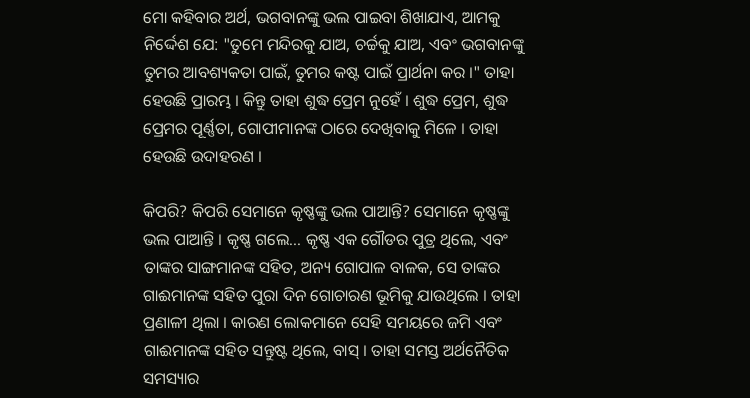ମୋ କହିବାର ଅର୍ଥ, ଭଗବାନଙ୍କୁ ଭଲ ପାଇବା ଶିଖାଯାଏ, ଆମକୁ ନିର୍ଦ୍ଦେଶ ଯେ: "ତୁମେ ମନ୍ଦିରକୁ ଯାଅ, ଚର୍ଚ୍ଚକୁ ଯାଅ, ଏବଂ ଭଗବାନଙ୍କୁ ତୁମର ଆବଶ୍ୟକତା ପାଇଁ, ତୁମର କଷ୍ଟ ପାଇଁ ପ୍ରାର୍ଥନା କର ।" ତାହା ହେଉଛି ପ୍ରାରମ୍ଭ । କିନ୍ତୁ ତାହା ଶୁଦ୍ଧ ପ୍ରେମ ନୁହେଁ । ଶୁଦ୍ଧ ପ୍ରେମ, ଶୁଦ୍ଧ ପ୍ରେମର ପୂର୍ଣ୍ଣତା, ଗୋପୀମାନଙ୍କ ଠାରେ ଦେଖିବାକୁ ମିଳେ । ତାହା ହେଉଛି ଉଦାହରଣ ।

କିପରି? କିପରି ସେମାନେ କୃଷ୍ଣଙ୍କୁ ଭଲ ପାଆନ୍ତି? ସେମାନେ କୃଷ୍ଣଙ୍କୁ ଭଲ ପାଆନ୍ତି । କୃଷ୍ଣ ଗଲେ... କୃଷ୍ଣ ଏକ ଗୌଡର ପୁତ୍ର ଥିଲେ, ଏବଂ ତାଙ୍କର ସାଙ୍ଗମାନଙ୍କ ସହିତ, ଅନ୍ୟ ଗୋପାଳ ବାଳକ, ସେ ତାଙ୍କର ଗାଈମାନଙ୍କ ସହିତ ପୁରା ଦିନ ଗୋଚାରଣ ଭୂମିକୁ ଯାଉଥିଲେ । ତାହା ପ୍ରଣାଳୀ ଥିଲା । କାରଣ ଲୋକମାନେ ସେହି ସମୟରେ ଜମି ଏବଂ ଗାଈମାନଙ୍କ ସହିତ ସନ୍ତୁଷ୍ଟ ଥିଲେ, ବାସ୍ । ତାହା ସମସ୍ତ ଅର୍ଥନୈତିକ ସମସ୍ୟାର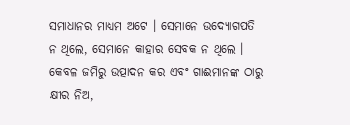ସମାଧାନର ମାଧ୍ୟମ ଅଟେ । ସେମାନେ ଉଦ୍ୟୋଗପତି ନ ଥିଲେ, ସେମାନେ କାହାର ସେବକ ନ ଥିଲେ । କେବଳ ଜମିରୁ ଉତ୍ପାଦନ କର ଏବଂ ଗାଈମାନଙ୍କ ଠାରୁ କ୍ଷୀର ନିଅ,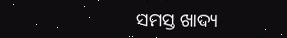ସମସ୍ତ ଖାଦ୍ୟ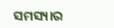ସମସ୍ୟାର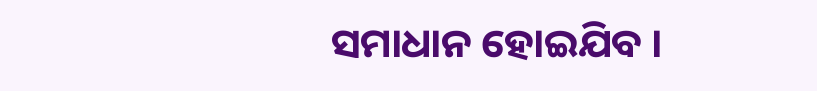ସମାଧାନ ହୋଇଯିବ ।